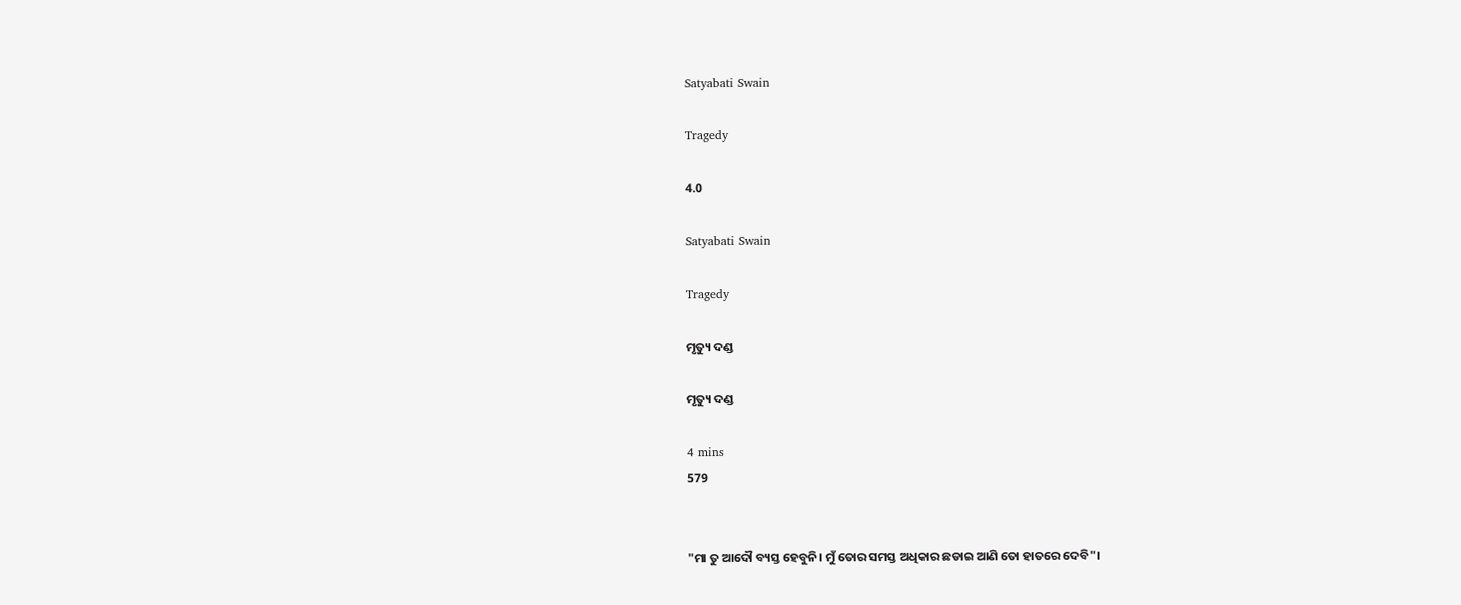Satyabati Swain

Tragedy

4.0

Satyabati Swain

Tragedy

ମୃତ୍ୟୁ ଦଣ୍ଡ

ମୃତ୍ୟୁ ଦଣ୍ଡ

4 mins
579


"ମା ତୁ ଆଦୌ ବ୍ୟସ୍ତ ହେବୁନି। ମୁଁ ତୋର ସମସ୍ତ ଅଧିକାର ଛଡାଇ ଆଣି ତୋ ହାତରେ ଦେବି"।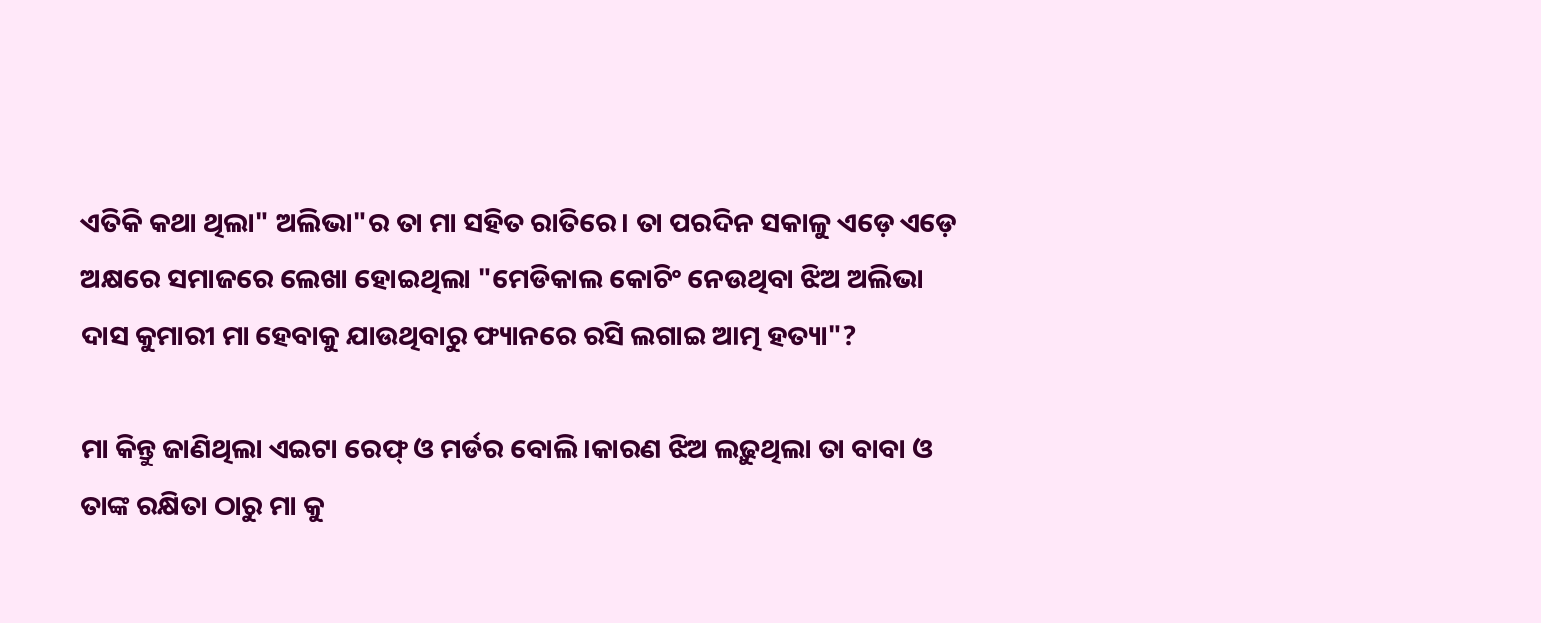ଏତିକି କଥା ଥିଲା" ଅଲିଭା"ର ତା ମା ସହିତ ରାତିରେ। ତା ପରଦିନ ସକାଳୁ ଏଡ଼େ ଏଡ଼େ ଅକ୍ଷରେ ସମାଜରେ ଲେଖା ହୋଇଥିଲା "ମେଡିକାଲ କୋଚିଂ ନେଉଥିବା ଝିଅ ଅଲିଭା ଦାସ କୁମାରୀ ମା ହେବାକୁ ଯାଉଥିବାରୁ ଫ୍ୟାନରେ ରସି ଲଗାଇ ଆତ୍ମ ହତ୍ୟା"?

ମା କିନ୍ତୁ ଜାଣିଥିଲା ଏଇଟା ରେଫ୍ ଓ ମର୍ଡର ବୋଲି।କାରଣ ଝିଅ ଲଢ଼ୁଥିଲା ତା ବାବା ଓ ତାଙ୍କ ରକ୍ଷିତା ଠାରୁ ମା କୁ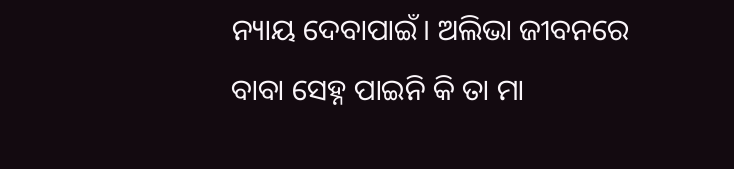ନ୍ୟାୟ ଦେବାପାଇଁ। ଅଲିଭା ଜୀବନରେ ବାବା ସେହ୍ନ ପାଇନି କି ତା ମା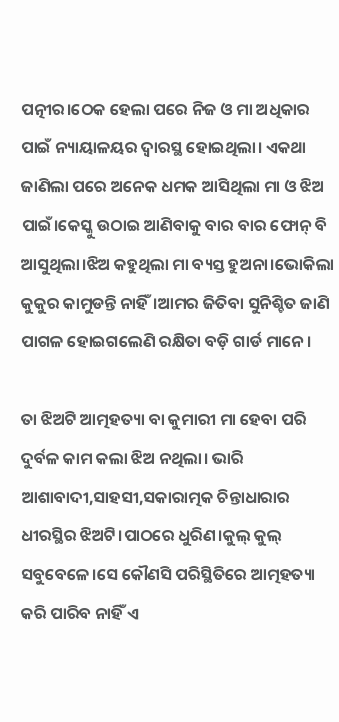ପତ୍ନୀର।ଠେକ ହେଲା ପରେ ନିଜ ଓ ମା ଅଧିକାର ପାଇଁ ନ୍ୟାୟାଳୟର ଦ୍ୱାରସ୍ଥ ହୋଇଥିଲା। ଏକଥା ଜାଣିଲା ପରେ ଅନେକ ଧମକ ଆସିଥିଲା ମା ଓ ଝିଅ ପାଇଁ।କେସ୍କୁ ଉଠାଇ ଆଣିବାକୁ ବାର ବାର ଫୋନ୍ ବି ଆସୁଥିଲା।ଝିଅ କହୁଥିଲା ମା ବ୍ୟସ୍ତ ହୁଅନା।ଭୋକିଲା କୁକୁର କାମୁଡନ୍ତି ନାହିଁ।ଆମର ଜିତିବା ସୁନିଶ୍ଚିତ ଜାଣି ପାଗଳ ହୋଇଗଲେଣି ରକ୍ଷିତା ବଡ଼ି ଗାର୍ଡ ମାନେ।

ତା ଝିଅଟି ଆତ୍ମହତ୍ୟା ବା କୁମାରୀ ମା ହେବା ପରି ଦୁର୍ବଳ କାମ କଲା ଝିଅ ନଥିଲା। ଭାରି ଆଶାବାଦୀ,ସାହସୀ,ସକାରାତ୍ମକ ଚିନ୍ତାଧାରାର ଧୀରସ୍ଥିର ଝିଅଟି।ପାଠରେ ଧୁରିଣ।କୁଲ୍ କୁଲ୍ ସବୁବେଳେ।ସେ କୌଣସି ପରିସ୍ଥିତିରେ ଆତ୍ମହତ୍ୟା କରି ପାରିବ ନାହିଁ ଏ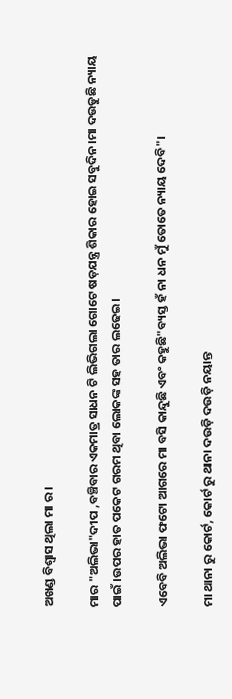ଅଖଣ୍ଡ ବିଶ୍ୱାସ ଥିଲା ମା ର।

ମାର "ଅଲିଭା"ଦୀପ ,ବଞ୍ଚିବାର ଏକମାତ୍ର ସାଧନ ଟି ଲିଭିଗଲା ଗୋଟେ ଷଡ଼ଯନ୍ତ୍ର ଶିକାର ହୋଇ ସବୁଦିନ।ମା ଦଉଡୁଛି ନ୍ୟାୟ ପାଇଁ ।ଉପର ହାତ ପକେଟ ଗରମ ଥିବା ଲୋକଙ୍କ ସହ ତାର ଲଢେଇ।

ଏବେବି ଅଲିଭା ଫଟୋ ଆଗରେ ମା ବସି କାନ୍ଦୁଛି ଏବଂ କହୁଛି"ବ୍ୟସ୍ତ ହଁ ନା ଧନ ମୁଁ ତୋତେ ନ୍ୟାୟ ଦେବି"।

ମା ଥାନା ରୁ କୋର୍ଟ, କୋର୍ଟ ରୁ ଥାନା ଦଉଡ଼ି ଦଉଡ଼ି ନୟାନ୍ତ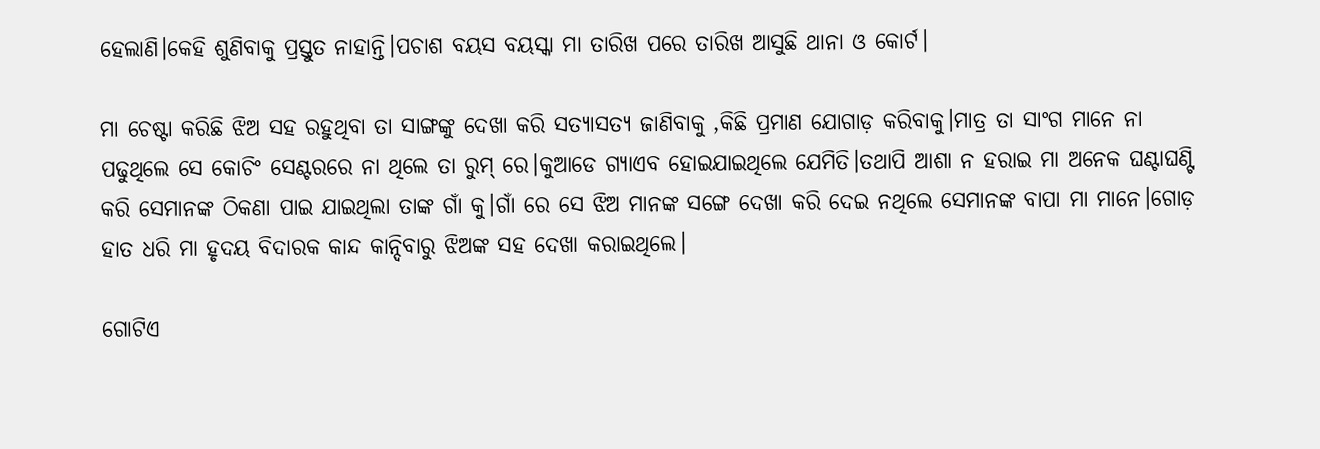ହେଲାଣି।କେହି ଶୁଣିବାକୁ ପ୍ରସ୍ତୁତ ନାହାନ୍ତି।ପଚାଶ ବୟସ ବୟସ୍କା ମା ତାରିଖ ପରେ ତାରିଖ ଆସୁଛି ଥାନା ଓ କୋର୍ଟ।

ମା ଚେଷ୍ଟା କରିଛି ଝିଅ ସହ ରହୁଥିବା ତା ସାଙ୍ଗଙ୍କୁ ଦେଖା କରି ସତ୍ୟାସତ୍ୟ ଜାଣିବାକୁ ,କିଛି ପ୍ରମାଣ ଯୋଗାଡ଼ କରିବାକୁ।ମାତ୍ର ତା ସାଂଗ ମାନେ ନା ପଢୁଥିଲେ ସେ କୋଚିଂ ସେଣ୍ଟରରେ ନା ଥିଲେ ତା ରୁମ୍ ରେ।କୁଆଡେ ଗ୍ୟାଏବ ହୋଇଯାଇଥିଲେ ଯେମିତି।ତଥାପି ଆଶା ନ ହରାଇ ମା ଅନେକ ଘଣ୍ଟାଘଣ୍ଟି କରି ସେମାନଙ୍କ ଠିକଣା ପାଇ ଯାଇଥିଲା ତାଙ୍କ ଗାଁ କୁ।ଗାଁ ରେ ସେ ଝିଅ ମାନଙ୍କ ସଙ୍ଗେ ଦେଖା କରି ଦେଇ ନଥିଲେ ସେମାନଙ୍କ ବାପା ମା ମାନେ।ଗୋଡ଼ ହାତ ଧରି ମା ହୃଦୟ ବିଦାରକ କାନ୍ଦ କାନ୍ଦିବାରୁ ଝିଅଙ୍କ ସହ ଦେଖା କରାଇଥିଲେ।

ଗୋଟିଏ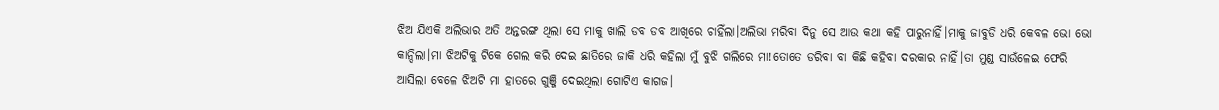ଝିଅ ଯିଏକି ଅଲିଭାର ଅତି ଅନ୍ତରଙ୍ଗ ଥିଲା ସେ ମାକୁ ଖାଲି ଡବ ଡବ ଆଖିରେ ଚାହିଁଲା।ଅଲିଭା ମରିବା ଦିନୁ ସେ ଆଉ କଥା କହି ପାରୁନାହିଁ।ମାକୁ ଜାବୁଡି ଧରି କେବଳ ଭୋ ଭୋ କାନ୍ଦିଲା।ମା ଝିଅଟିକୁ ଟିକେ ଗେଲ କରି ଦେଇ ଛାତିରେ ଜାକି ଧରି କହିଲା ମୁଁ ବୁଝି ଗଲିରେ ମା!ତୋତେ ଡରିବା ବା କିଛି କହିବା ଦରକାର ନାହିଁ।ତା ମୁଣ୍ଡ ସାଉଁଳେଇ ଫେରି ଆସିଲା ବେଳେ ଝିଅଟି ମା ହାତରେ ଗୁଞ୍ଜି ଦେଇଥିଲା ଗୋଟିଏ କାଗଜ।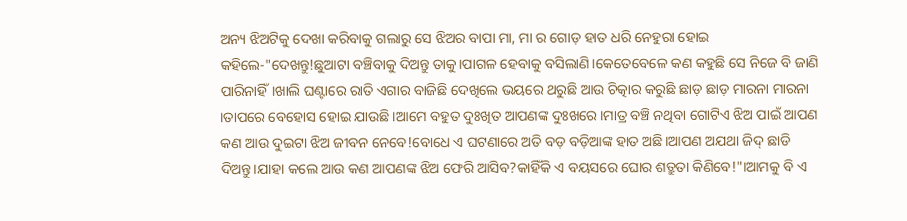ଅନ୍ୟ ଝିଅଟିକୁ ଦେଖା କରିବାକୁ ଗଲାରୁ ସେ ଝିଅର ବାପା ମା, ମା ର ଗୋଡ଼ ହାତ ଧରି ନେହୁରା ହୋଇ କହିଲେ-"ଦେଖନ୍ତୁ!ଛୁଆଟା ବଞ୍ଚିବାକୁ ଦିଅନ୍ତୁ ତାକୁ।ପାଗଳ ହେବାକୁ ବସିଲାଣି।କେତେବେଳେ କଣ କହୁଛି ସେ ନିଜେ ବି ଜାଣି ପାରିନାହିଁ।ଖାଲି ଘଣ୍ଟାରେ ରାତି ଏଗାର ବାଜିଛି ଦେଖିଲେ ଭୟରେ ଥରୁଛି ଆଉ ଚିତ୍କାର କରୁଛି ଛାଡ଼ ଛାଡ଼ ମାରନା ମାରନା ।ତାପରେ ବେହୋସ ହୋଇ ଯାଉଛି।ଆମେ ବହୁତ ଦୁଃଖିତ ଆପଣଙ୍କ ଦୁଃଖରେ।ମାତ୍ର ବଞ୍ଚି ନଥିବା ଗୋଟିଏ ଝିଅ ପାଇଁ ଆପଣ କଣ ଆଉ ଦୁଇଟା ଝିଅ ଜୀବନ ନେବେ!ବୋଧେ ଏ ଘଟଣାରେ ଅତି ବଡ଼ ବଡ଼ିଆଙ୍କ ହାତ ଅଛି।ଆପଣ ଅଯଥା ଜିଦ୍ ଛାଡି ଦିଅନ୍ତୁ।ଯାହା କଲେ ଆଉ କଣ ଆପଣଙ୍କ ଝିଅ ଫେରି ଆସିବ?କାହିଁକି ଏ ବୟସରେ ଘୋର ଶତ୍ରୁତା କିଣିବେ!"।ଆମକୁ ବି ଏ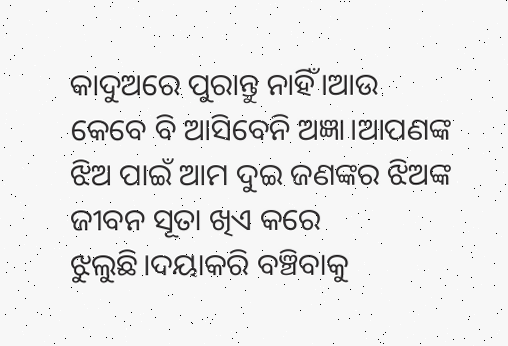କାଦୁଅରେ ପୁରାନ୍ତୁ ନାହିଁ।ଆଉ କେବେ ବି ଆସିବେନି ଅଜ୍ଞା।ଆପଣଙ୍କ ଝିଅ ପାଇଁ ଆମ ଦୁଇ ଜଣଙ୍କର ଝିଅଙ୍କ ଜୀବନ ସୂତା ଖିଏ କରେ ଝୁଲୁଛି।ଦୟାକରି ବଞ୍ଚିବାକୁ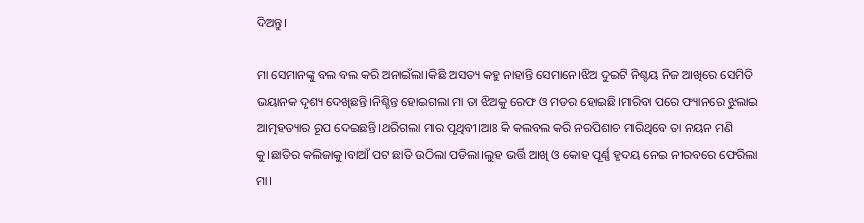ଦିଅନ୍ତୁ।

ମା ସେମାନଙ୍କୁ ବଲ ବଲ କରି ଅନାଇଁଲା।କିଛି ଅସତ୍ୟ କହୁ ନାହାନ୍ତି ସେମାନେ।ଝିଅ ଦୁଇଟି ନିଶ୍ଚୟ ନିଜ ଆଖିରେ ସେମିତି ଭୟାନକ ଦୃଶ୍ୟ ଦେଖିଛନ୍ତି।ନିଶ୍ଚିନ୍ତ ହୋଇଗଲା ମା ତା ଝିଅକୁ ରେଫ ଓ ମଡର ହୋଇଛି।ମାରିବା ପରେ ଫ୍ୟାନରେ ଝୁଲାଇ ଆତ୍ମହତ୍ୟାର ରୂପ ଦେଇଛନ୍ତି।ଥରିଗଲା ମାର ପୃଥିବୀ।ଆଃ କି କଲବଲ କରି ନରପିଶାଚ ମାରିଥିବେ ତା ନୟନ ମଣି କୁ।ଛାତିର କଲିଜାକୁ।ବାଆଁ ପଟ ଛାତି ଉଠିଲା ପଡିଲା।ଲୁହ ଭର୍ତ୍ତି ଆଖି ଓ କୋହ ପୂର୍ଣ୍ଣ ହୃଦୟ ନେଇ ନୀରବରେ ଫେରିଲା ମା।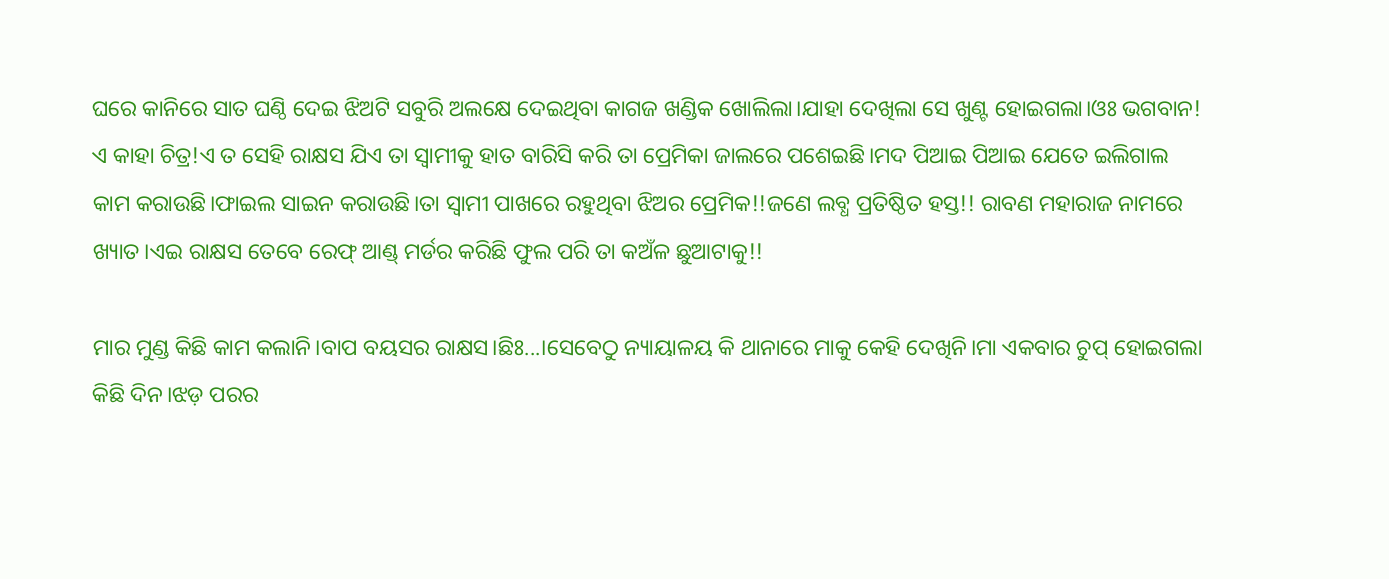ଘରେ କାନିରେ ସାତ ଘଣ୍ଠି ଦେଇ ଝିଅଟି ସବୁରି ଅଲକ୍ଷେ ଦେଇଥିବା କାଗଜ ଖଣ୍ଡିକ ଖୋଲିଲା।ଯାହା ଦେଖିଲା ସେ ଖୁଣ୍ଟ ହୋଇଗଲା।ଓଃ ଭଗବାନ! ଏ କାହା ଚିତ୍ର!ଏ ତ ସେହି ରାକ୍ଷସ ଯିଏ ତା ସ୍ୱାମୀକୁ ହାତ ବାରିସି କରି ତା ପ୍ରେମିକା ଜାଲରେ ପଶେଇଛି।ମଦ ପିଆଇ ପିଆଇ ଯେତେ ଇଲିଗାଲ କାମ କରାଉଛି।ଫାଇଲ ସାଇନ କରାଉଛି।ତା ସ୍ବାମୀ ପାଖରେ ରହୁଥିବା ଝିଅର ପ୍ରେମିକ!!ଜଣେ ଲବ୍ଧ ପ୍ରତିଷ୍ଠିତ ହସ୍ତ!! ରାବଣ ମହାରାଜ ନାମରେ ଖ୍ୟାତ।ଏଇ ରାକ୍ଷସ ତେବେ ରେଫ୍ ଆଣ୍ଡ୍ ମର୍ଡର କରିଛି ଫୁଲ ପରି ତା କଅଁଳ ଛୁଆଟାକୁ!!

ମାର ମୁଣ୍ଡ କିଛି କାମ କଲାନି।ବାପ ବୟସର ରାକ୍ଷସ।ଛିଃ...।ସେବେଠୁ ନ୍ୟାୟାଳୟ କି ଥାନାରେ ମାକୁ କେହି ଦେଖିନି।ମା ଏକବାର ଚୁପ୍ ହୋଇଗଲା କିଛି ଦିନ।ଝଡ଼ ପରର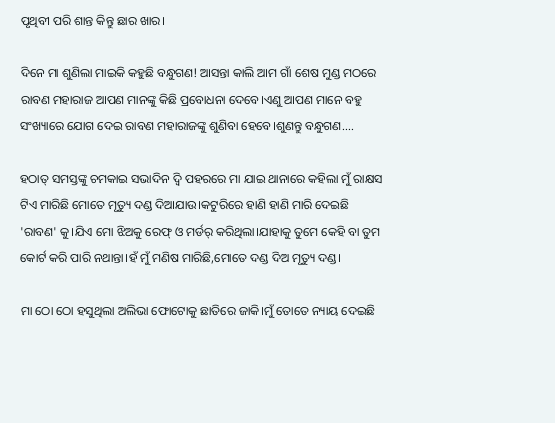ପୃଥିବୀ ପରି ଶାନ୍ତ କିନ୍ତୁ ଛାର ଖାର।

ଦିନେ ମା ଶୁଣିଲା ମାଇକି କହୁଛି ବନ୍ଧୁଗଣ! ଆସନ୍ତା କାଲି ଆମ ଗାଁ ଶେଷ ମୁଣ୍ଡ ମଠରେ ରାବଣ ମହାରାଜ ଆପଣ ମାନଙ୍କୁ କିଛି ପ୍ରବୋଧନା ଦେବେ।ଏଣୁ ଆପଣ ମାନେ ବହୁ ସଂଖ୍ୟାରେ ଯୋଗ ଦେଇ ରାବଣ ମହାରାଜଙ୍କୁ ଶୁଣିବା ହେବେ।ଶୁଣନ୍ତୁ ବନ୍ଧୁଗଣ....

ହଠାତ୍ ସମସ୍ତଙ୍କୁ ଚମକାଇ ସଭାଦିନ ଦ୍ଵି ପହରରେ ମା ଯାଇ ଥାନାରେ କହିଲା ମୁଁ ରାକ୍ଷସ ଟିଏ ମାରିଛି ମୋତେ ମୃତ୍ୟୁ ଦଣ୍ଡ ଦିଆଯାଉ।କଟୁରିରେ ହାଣି ହାଣି ମାରି ଦେଇଛି 'ରାବଣ' କୁ।ଯିଏ ମୋ ଝିଅକୁ ରେଫ୍ ଓ ମର୍ଡର୍ କରିଥିଲା।ଯାହାକୁ ତୁମେ କେହି ବା ତୁମ କୋର୍ଟ କରି ପାରି ନଥାନ୍ତା।ହଁ ମୁଁ ମଣିଷ ମାରିଛି,ମୋତେ ଦଣ୍ଡ ଦିଅ ମୃତ୍ୟୁ ଦଣ୍ଡ।

ମା ଠୋ ଠୋ ହସୁଥିଲା ଅଲିଭା ଫୋଟୋକୁ ଛାତିରେ ଜାକି।ମୁଁ ତୋତେ ନ୍ୟାୟ ଦେଇଛି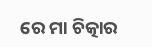ରେ ମା ଚିତ୍କାର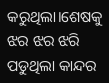କରୁଥିଲା।ଶେଷକୁ ଝର ଝର ଝରି ପଡୁଥିଲା କାନ୍ଦର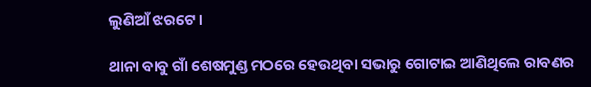ଲୁଣିଆଁ ଝରଟେ।

ଥାନା ବାବୁ ଗାଁ ଶେଷମୁଣ୍ଡ ମଠରେ ହେଉଥିବା ସଭାରୁ ଗୋଟାଇ ଆଣିଥିଲେ ରାବଣର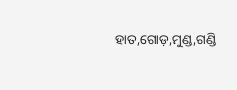ହାତ,ଗୋଡ଼,ମୁଣ୍ଡ,ଗଣ୍ଡି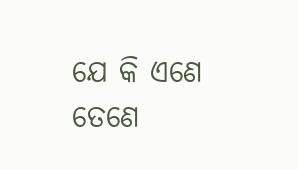ଯେ କି ଏଣେ ତେଣେ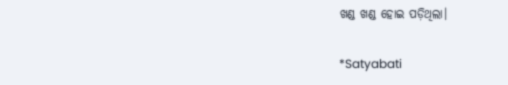ଖଣ୍ଡ ଖଣ୍ଡ ହୋଇ ପଡ଼ିଥିଲା।

*Satyabati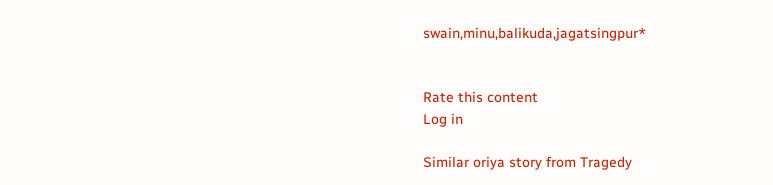swain,minu,balikuda,jagatsingpur*


Rate this content
Log in

Similar oriya story from Tragedy